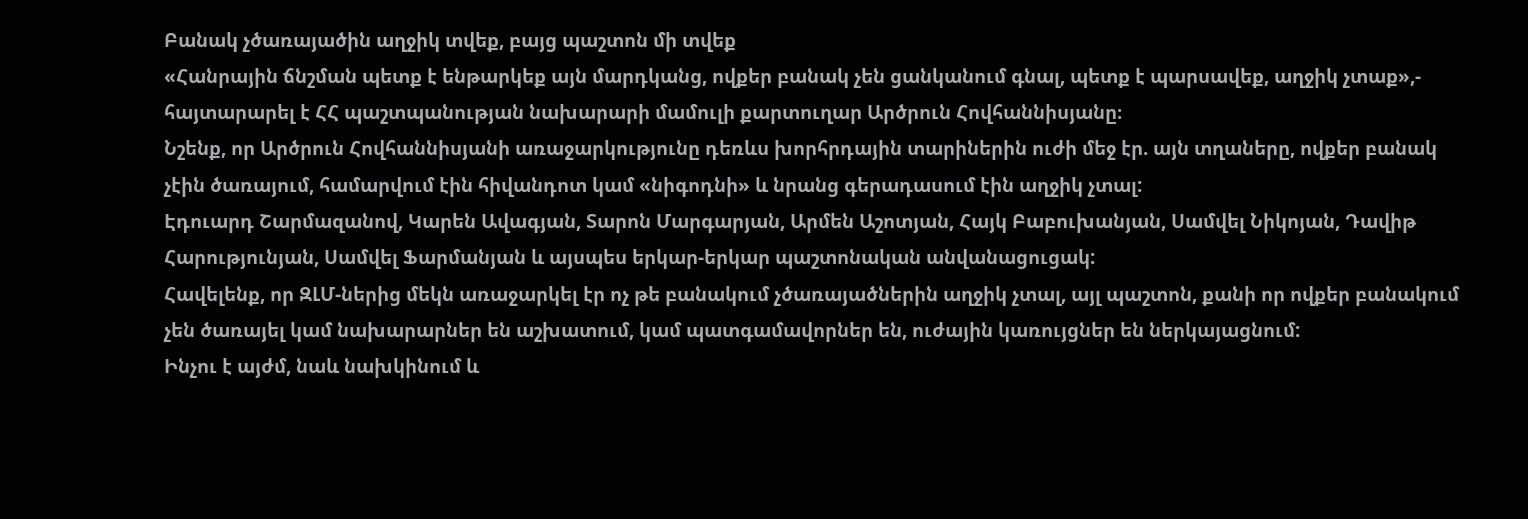Բանակ չծառայածին աղջիկ տվեք, բայց պաշտոն մի տվեք
«Հանրային ճնշման պետք է ենթարկեք այն մարդկանց, ովքեր բանակ չեն ցանկանում գնալ, պետք է պարսավեք, աղջիկ չտաք»,- հայտարարել է ՀՀ պաշտպանության նախարարի մամուլի քարտուղար Արծրուն Հովհաննիսյանը։
Նշենք, որ Արծրուն Հովհաննիսյանի առաջարկությունը դեռևս խորհրդային տարիներին ուժի մեջ էր. այն տղաները, ովքեր բանակ չէին ծառայում, համարվում էին հիվանդոտ կամ «նիգոդնի» և նրանց գերադասում էին աղջիկ չտալ:
Էդուարդ Շարմազանով, Կարեն Ավագյան, Տարոն Մարգարյան, Արմեն Աշոտյան, Հայկ Բաբուխանյան, Սամվել Նիկոյան, Դավիթ Հարությունյան, Սամվել Ֆարմանյան և այսպես երկար-երկար պաշտոնական անվանացուցակ:
Հավելենք, որ ԶԼՄ-ներից մեկն առաջարկել էր ոչ թե բանակում չծառայածներին աղջիկ չտալ, այլ պաշտոն, քանի որ ովքեր բանակում չեն ծառայել կամ նախարարներ են աշխատում, կամ պատգամավորներ են, ուժային կառույցներ են ներկայացնում:
Ինչու է այժմ, նաև նախկինում և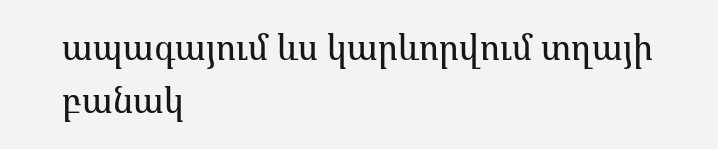ապագայում ևս կարևորվում տղայի բանակ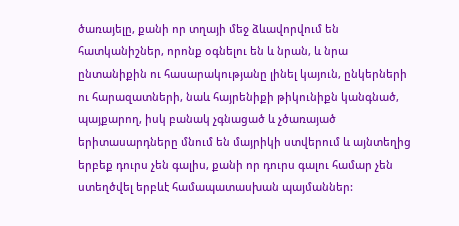ծառայելը, քանի որ տղայի մեջ ձևավորվում են հատկանիշներ, որոնք օգնելու են և նրան, և նրա ընտանիքին ու հասարակությանը լինել կայուն, ընկերների ու հարազատների, նաև հայրենիքի թիկունիքն կանգնած, պայքարող, իսկ բանակ չգնացած և չծառայած երիտասարդները մնում են մայրիկի ստվերում և այնտեղից երբեք դուրս չեն գալիս, քանի որ դուրս գալու համար չեն ստեղծվել երբևէ համապատասխան պայմաններ: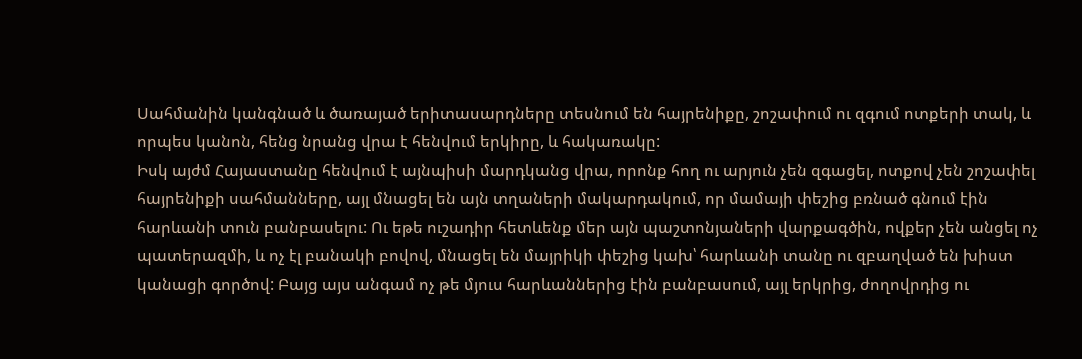Սահմանին կանգնած և ծառայած երիտասարդները տեսնում են հայրենիքը, շոշափում ու զգում ոտքերի տակ, և որպես կանոն, հենց նրանց վրա է հենվում երկիրը, և հակառակը:
Իսկ այժմ Հայաստանը հենվում է այնպիսի մարդկանց վրա, որոնք հող ու արյուն չեն զգացել, ոտքով չեն շոշափել հայրենիքի սահմանները, այլ մնացել են այն տղաների մակարդակում, որ մամայի փեշից բռնած գնում էին հարևանի տուն բանբասելու: Ու եթե ուշադիր հետևենք մեր այն պաշտոնյաների վարքագծին, ովքեր չեն անցել ոչ պատերազմի, և ոչ էլ բանակի բովով, մնացել են մայրիկի փեշից կախ՝ հարևանի տանը ու զբաղված են խիստ կանացի գործով: Բայց այս անգամ ոչ թե մյուս հարևաններից էին բանբասում, այլ երկրից, ժողովրդից ու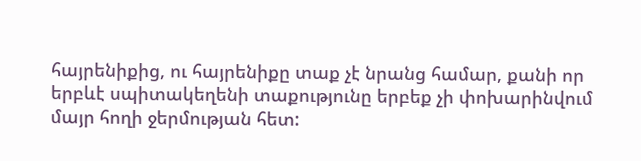հայրենիքից, ու հայրենիքը տաք չէ նրանց համար, քանի որ երբևէ սպիտակեղենի տաքությունը երբեք չի փոխարինվում մայր հողի ջերմության հետ: